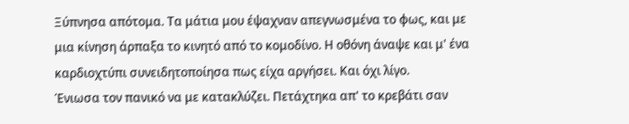Ξύπνησα απότομα. Τα μάτια μου έψαχναν απεγνωσμένα το φως, και με μια κίνηση άρπαξα το κινητό από το κομοδίνο. Η οθόνη άναψε και μ' ένα καρδιοχτύπι συνειδητοποίησα πως είχα αργήσει. Και όχι λίγο.
Ένιωσα τον πανικό να με κατακλύζει. Πετάχτηκα απ' το κρεβάτι σαν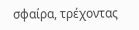σφαίρα, τρέχοντας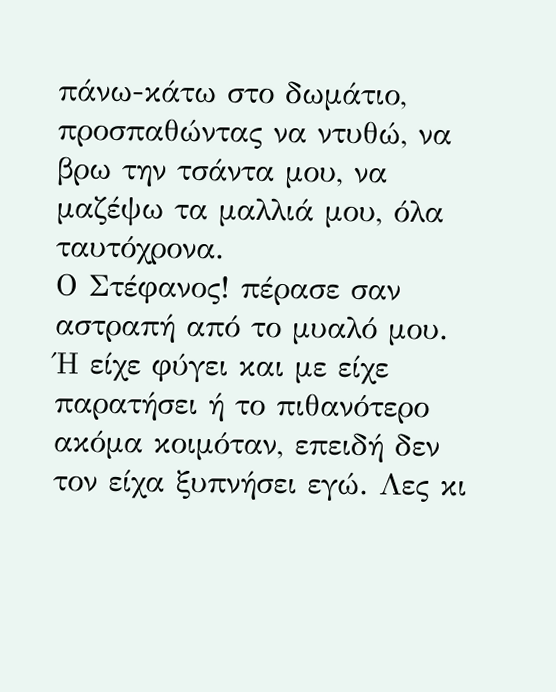πάνω-κάτω στο δωμάτιο, προσπαθώντας να ντυθώ, να βρω την τσάντα μου, να μαζέψω τα μαλλιά μου, όλα ταυτόχρονα.
Ο Στέφανος! πέρασε σαν αστραπή από το μυαλό μου. Ή είχε φύγει και με είχε παρατήσει ή το πιθανότερο ακόμα κοιμόταν, επειδή δεν τον είχα ξυπνήσει εγώ. Λες κι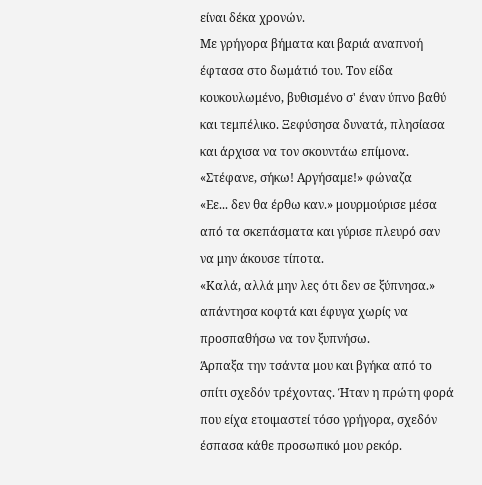είναι δέκα χρονών.
Με γρήγορα βήματα και βαριά αναπνοή έφτασα στο δωμάτιό του. Τον είδα κουκουλωμένο, βυθισμένο σ' έναν ύπνο βαθύ και τεμπέλικο. Ξεφύσησα δυνατά, πλησίασα και άρχισα να τον σκουντάω επίμονα.
«Στέφανε, σήκω! Αργήσαμε!» φώναζα
«Εε... δεν θα έρθω καν.» μουρμούρισε μέσα από τα σκεπάσματα και γύρισε πλευρό σαν να μην άκουσε τίποτα.
«Καλά, αλλά μην λες ότι δεν σε ξύπνησα.» απάντησα κοφτά και έφυγα χωρίς να προσπαθήσω να τον ξυπνήσω.
Άρπαξα την τσάντα μου και βγήκα από το σπίτι σχεδόν τρέχοντας. Ήταν η πρώτη φορά που είχα ετοιμαστεί τόσο γρήγορα, σχεδόν έσπασα κάθε προσωπικό μου ρεκόρ.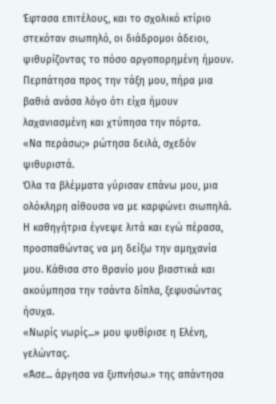Έφτασα επιτέλους, και το σχολικό κτίριο στεκόταν σιωπηλό, οι διάδρομοι άδειοι, ψιθυρίζοντας το πόσο αργοπορημένη ήμουν. Περπάτησα προς την τάξη μου, πήρα μια βαθιά ανάσα λόγο ότι είχα ήμουν λαχανιασμένη και χτύπησα την πόρτα.
«Να περάσω;» ρώτησα δειλά, σχεδόν ψιθυριστά.
Όλα τα βλέμματα γύρισαν επάνω μου, μια ολόκληρη αίθουσα να με καρφώνει σιωπηλά. Η καθηγήτρια έγνεψε λιτά και εγώ πέρασα, προσπαθώντας να μη δείξω την αμηχανία μου. Κάθισα στο θρανίο μου βιαστικά και ακούμπησα την τσάντα δίπλα, ξεφυσώντας ήσυχα.
«Νωρίς νωρίς...» μου ψυθίρισε η Ελένη, γελώντας.
«Άσε... άργησα να ξυπνήσω.» της απάντησα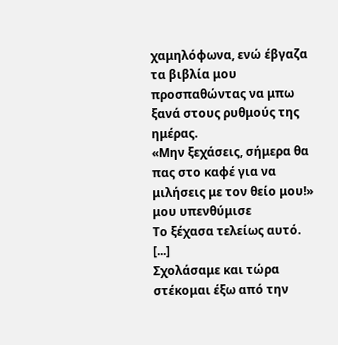χαμηλόφωνα, ενώ έβγαζα τα βιβλία μου προσπαθώντας να μπω ξανά στους ρυθμούς της ημέρας.
«Μην ξεχάσεις, σήμερα θα πας στο καφέ για να μιλήσεις με τον θείο μου!» μου υπενθύμισε
Το ξέχασα τελείως αυτό.
[...]
Σχολάσαμε και τώρα στέκομαι έξω από την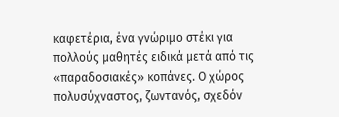καφετέρια, ένα γνώριμο στέκι για πολλούς μαθητές ειδικά μετά από τις «παραδοσιακές» κοπάνες. Ο χώρος πολυσύχναστος, ζωντανός, σχεδόν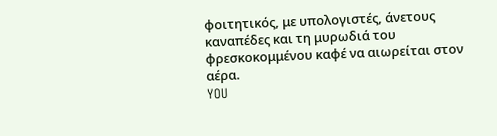φοιτητικός, με υπολογιστές, άνετους καναπέδες και τη μυρωδιά του φρεσκοκομμένου καφέ να αιωρείται στον αέρα.
YOU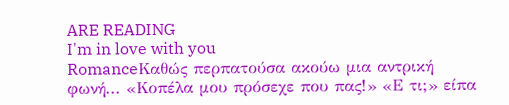ARE READING
I'm in love with you
RomanceΚαθώς περπατούσα ακούω μια αντρική φωνή... «Κοπέλα μου πρόσεχε που πας!» «Ε τι;» είπα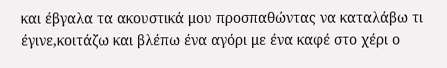και έβγαλα τα ακουστικά μου προσπαθώντας να καταλάβω τι έγινε,κοιτάζω και βλέπω ένα αγόρι με ένα καφέ στο χέρι ο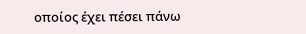οποίος έχει πέσει πάνω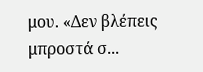μου. «Δεν βλέπεις μπροστά σ...